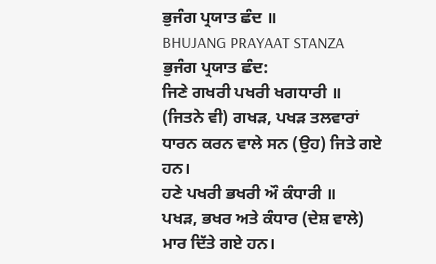ਭੁਜੰਗ ਪ੍ਰਯਾਤ ਛੰਦ ॥
BHUJANG PRAYAAT STANZA
ਭੁਜੰਗ ਪ੍ਰਯਾਤ ਛੰਦ:
ਜਿਣੇ ਗਖਰੀ ਪਖਰੀ ਖਗਧਾਰੀ ॥
(ਜਿਤਨੇ ਵੀ) ਗਖੜ, ਪਖੜ ਤਲਵਾਰਾਂ ਧਾਰਨ ਕਰਨ ਵਾਲੇ ਸਨ (ਉਹ) ਜਿਤੇ ਗਏ ਹਨ।
ਹਣੇ ਪਖਰੀ ਭਖਰੀ ਔ ਕੰਧਾਰੀ ॥
ਪਖੜ, ਭਖਰ ਅਤੇ ਕੰਧਾਰ (ਦੇਸ਼ ਵਾਲੇ) ਮਾਰ ਦਿੱਤੇ ਗਏ ਹਨ।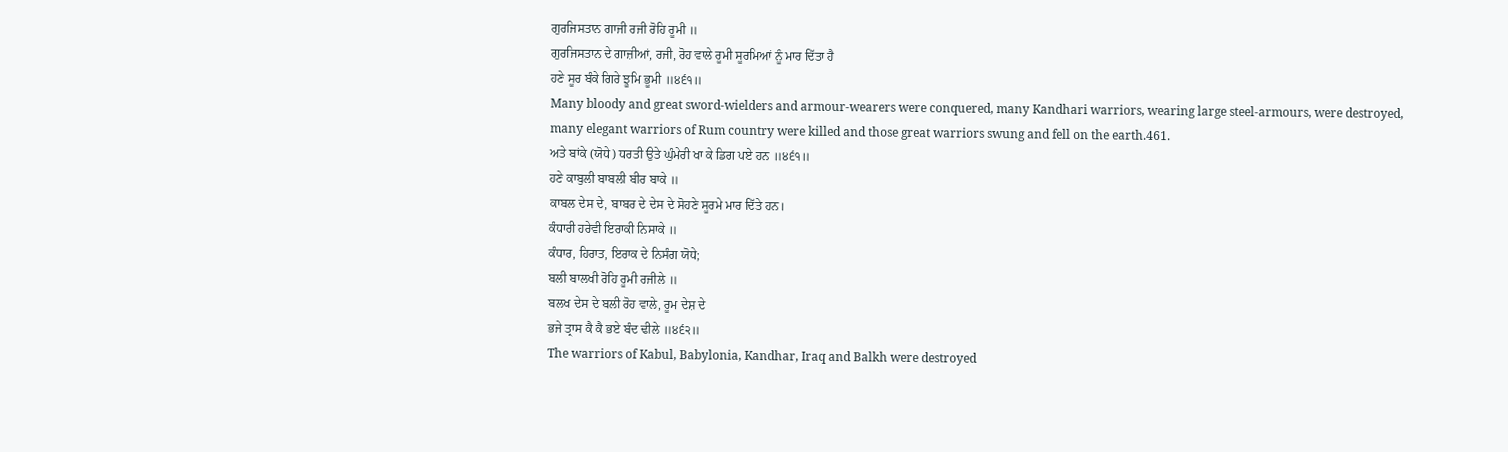ਗੁਰਜਿਸਤਾਨ ਗਾਜੀ ਰਜੀ ਰੋਹਿ ਰੂਮੀ ॥
ਗੁਰਜਿਸਤਾਨ ਦੇ ਗਾਜ਼ੀਆਂ, ਰਜੀ, ਰੋਹ ਵਾਲੇ ਰੂਮੀ ਸੂਰਮਿਆਂ ਨੂੰ ਮਾਰ ਦਿੱਤਾ ਹੈ
ਹਣੇ ਸੂਰ ਬੰਕੇ ਗਿਰੇ ਝੂਮਿ ਭੂਮੀ ॥੪੬੧॥
Many bloody and great sword-wielders and armour-wearers were conquered, many Kandhari warriors, wearing large steel-armours, were destroyed, many elegant warriors of Rum country were killed and those great warriors swung and fell on the earth.461.
ਅਤੇ ਬਾਂਕੇ (ਯੋਧੇ) ਧਰਤੀ ਉਤੇ ਘੁੰਮੇਰੀ ਖਾ ਕੇ ਡਿਗ ਪਏ ਹਨ ॥੪੬੧॥
ਹਣੇ ਕਾਬੁਲੀ ਬਾਬਲੀ ਬੀਰ ਬਾਕੇ ॥
ਕਾਬਲ ਦੇਸ ਦੇ, ਬਾਬਰ ਦੇ ਦੇਸ ਦੇ ਸੋਹਣੇ ਸੂਰਮੇ ਮਾਰ ਦਿੱਤੇ ਹਨ।
ਕੰਧਾਰੀ ਹਰੇਵੀ ਇਰਾਕੀ ਨਿਸਾਕੇ ॥
ਕੰਧਾਰ, ਹਿਰਾਤ, ਇਰਾਕ ਦੇ ਨਿਸੰਗ ਯੋਧੇ;
ਬਲੀ ਬਾਲਖੀ ਰੋਹਿ ਰੂਮੀ ਰਜੀਲੇ ॥
ਬਲਖ ਦੇਸ ਦੇ ਬਲੀ ਰੋਹ ਵਾਲੇ, ਰੂਮ ਦੇਸ਼ ਦੇ
ਭਜੇ ਤ੍ਰਾਸ ਕੈ ਕੈ ਭਏ ਬੰਦ ਢੀਲੇ ॥੪੬੨॥
The warriors of Kabul, Babylonia, Kandhar, Iraq and Balkh were destroyed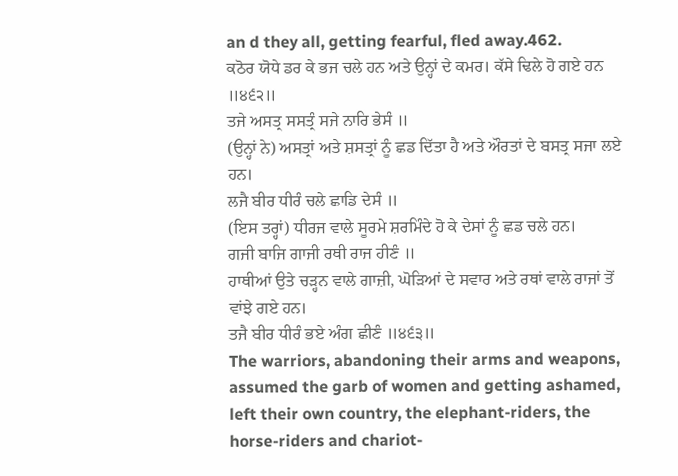an d they all, getting fearful, fled away.462.
ਕਠੋਰ ਯੋਧੇ ਡਰ ਕੇ ਭਜ ਚਲੇ ਹਨ ਅਤੇ ਉਨ੍ਹਾਂ ਦੇ ਕਮਰ। ਕੱਸੇ ਢਿਲੇ ਹੋ ਗਏ ਹਨ ॥੪੬੨॥
ਤਜੇ ਅਸਤ੍ਰ ਸਸਤ੍ਰੰ ਸਜੇ ਨਾਰਿ ਭੇਸੰ ॥
(ਉਨ੍ਹਾਂ ਨੇ) ਅਸਤ੍ਰਾਂ ਅਤੇ ਸ਼ਸਤ੍ਰਾਂ ਨੂੰ ਛਡ ਦਿੱਤਾ ਹੈ ਅਤੇ ਔਰਤਾਂ ਦੇ ਬਸਤ੍ਰ ਸਜਾ ਲਏ ਹਨ।
ਲਜੈ ਬੀਰ ਧੀਰੰ ਚਲੇ ਛਾਡਿ ਦੇਸੰ ॥
(ਇਸ ਤਰ੍ਹਾਂ) ਧੀਰਜ ਵਾਲੇ ਸੂਰਮੇ ਸ਼ਰਮਿੰਦੇ ਹੋ ਕੇ ਦੇਸਾਂ ਨੂੰ ਛਡ ਚਲੇ ਹਨ।
ਗਜੀ ਬਾਜਿ ਗਾਜੀ ਰਥੀ ਰਾਜ ਹੀਣੰ ॥
ਹਾਥੀਆਂ ਉਤੇ ਚੜ੍ਹਨ ਵਾਲੇ ਗਾਜ਼ੀ, ਘੋੜਿਆਂ ਦੇ ਸਵਾਰ ਅਤੇ ਰਥਾਂ ਵਾਲੇ ਰਾਜਾਂ ਤੋਂ ਵਾਂਝੇ ਗਏ ਹਨ।
ਤਜੈ ਬੀਰ ਧੀਰੰ ਭਏ ਅੰਗ ਛੀਣੰ ॥੪੬੩॥
The warriors, abandoning their arms and weapons, assumed the garb of women and getting ashamed, left their own country, the elephant-riders, the horse-riders and chariot-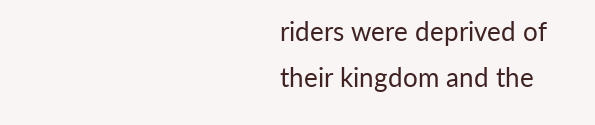riders were deprived of their kingdom and the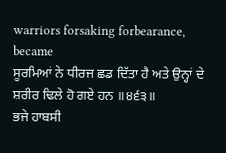warriors forsaking forbearance, became
ਸੂਰਮਿਆਂ ਨੇ ਧੀਰਜ ਛਡ ਦਿੱਤਾ ਹੈ ਅਤੇ ਉਨ੍ਹਾਂ ਦੇ ਸ਼ਰੀਰ ਢਿਲੇ ਹੋ ਗਏ ਹਨ ॥੪੬੩॥
ਭਜੇ ਹਾਬਸੀ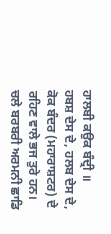ਹਾਲਬੀ ਕਉਕ ਬੰਦ੍ਰੀ ॥
ਹਬਸ਼ ਦੇਸ ਦੇ, ਹਲਬ ਦੇਸ ਦੇ, ਕੋਕ ਬੰਦਰ (ਮਹਾਰਾਸ਼ਟਰ) ਦੇ ਰਹਿਣ ਵਾਲੇ ਭਜ ਤੁਰੇ ਹਨ।
ਚਲੇ ਬਰਬਰੀ ਅਰਮਨੀ ਛਾਡਿ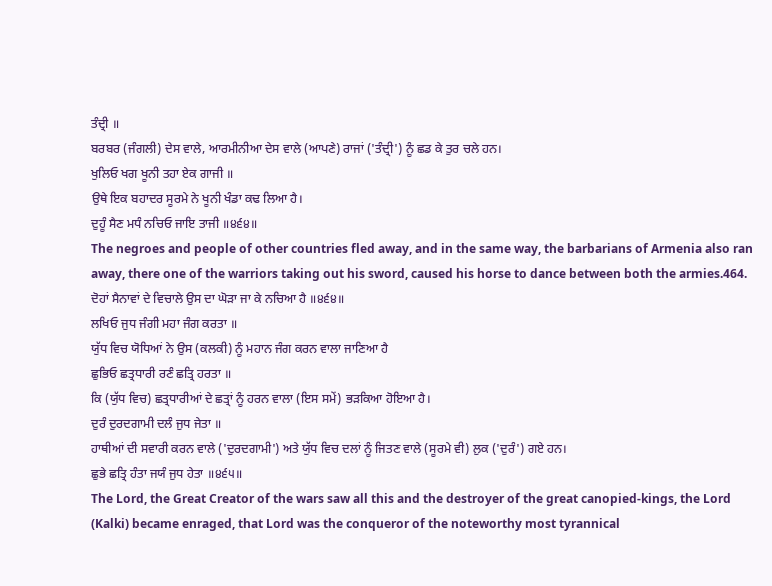ਤੰਦ੍ਰੀ ॥
ਬਰਬਰ (ਜੰਗਲੀ) ਦੇਸ ਵਾਲੇ, ਆਰਮੀਨੀਆ ਦੇਸ ਵਾਲੇ (ਆਪਣੇ) ਰਾਜਾਂ ('ਤੰਦ੍ਰੀ') ਨੂੰ ਛਡ ਕੇ ਤੁਰ ਚਲੇ ਹਨ।
ਖੁਲਿਓ ਖਗ ਖੂਨੀ ਤਹਾ ਏਕ ਗਾਜੀ ॥
ਉਥੇ ਇਕ ਬਹਾਦਰ ਸੂਰਮੇ ਨੇ ਖੂਨੀ ਖੰਡਾ ਕਢ ਲਿਆ ਹੈ।
ਦੁਹੂੰ ਸੈਣ ਮਧੰ ਨਚਿਓ ਜਾਇ ਤਾਜੀ ॥੪੬੪॥
The negroes and people of other countries fled away, and in the same way, the barbarians of Armenia also ran away, there one of the warriors taking out his sword, caused his horse to dance between both the armies.464.
ਦੋਹਾਂ ਸੈਨਾਵਾਂ ਦੇ ਵਿਚਾਲੇ ਉਸ ਦਾ ਘੋੜਾ ਜਾ ਕੇ ਨਚਿਆ ਹੈ ॥੪੬੪॥
ਲਖਿਓ ਜੁਧ ਜੰਗੀ ਮਹਾ ਜੰਗ ਕਰਤਾ ॥
ਯੁੱਧ ਵਿਚ ਯੋਧਿਆਂ ਨੇ ਉਸ (ਕਲਕੀ) ਨੂੰ ਮਹਾਨ ਜੰਗ ਕਰਨ ਵਾਲਾ ਜਾਣਿਆ ਹੈ
ਛੁਭਿਓ ਛਤ੍ਰਧਾਰੀ ਰਣੰ ਛਤ੍ਰਿ ਹਰਤਾ ॥
ਕਿ (ਯੁੱਧ ਵਿਚ) ਛਤ੍ਰਧਾਰੀਆਂ ਦੇ ਛਤ੍ਰਾਂ ਨੂੰ ਹਰਨ ਵਾਲਾ (ਇਸ ਸਮੇਂ) ਭੜਕਿਆ ਹੋਇਆ ਹੈ।
ਦੁਰੰ ਦੁਰਦਗਾਮੀ ਦਲੰ ਜੁਧ ਜੇਤਾ ॥
ਹਾਥੀਆਂ ਦੀ ਸਵਾਰੀ ਕਰਨ ਵਾਲੇ ('ਦੁਰਦਗਾਮੀ') ਅਤੇ ਯੁੱਧ ਵਿਚ ਦਲਾਂ ਨੂੰ ਜਿਤਣ ਵਾਲੇ (ਸੂਰਮੇ ਵੀ) ਲੁਕ ('ਦੁਰੰ') ਗਏ ਹਨ।
ਛੁਭੇ ਛਤ੍ਰਿ ਹੰਤਾ ਜਯੰ ਜੁਧ ਹੇਤਾ ॥੪੬੫॥
The Lord, the Great Creator of the wars saw all this and the destroyer of the great canopied-kings, the Lord (Kalki) became enraged, that Lord was the conqueror of the noteworthy most tyrannical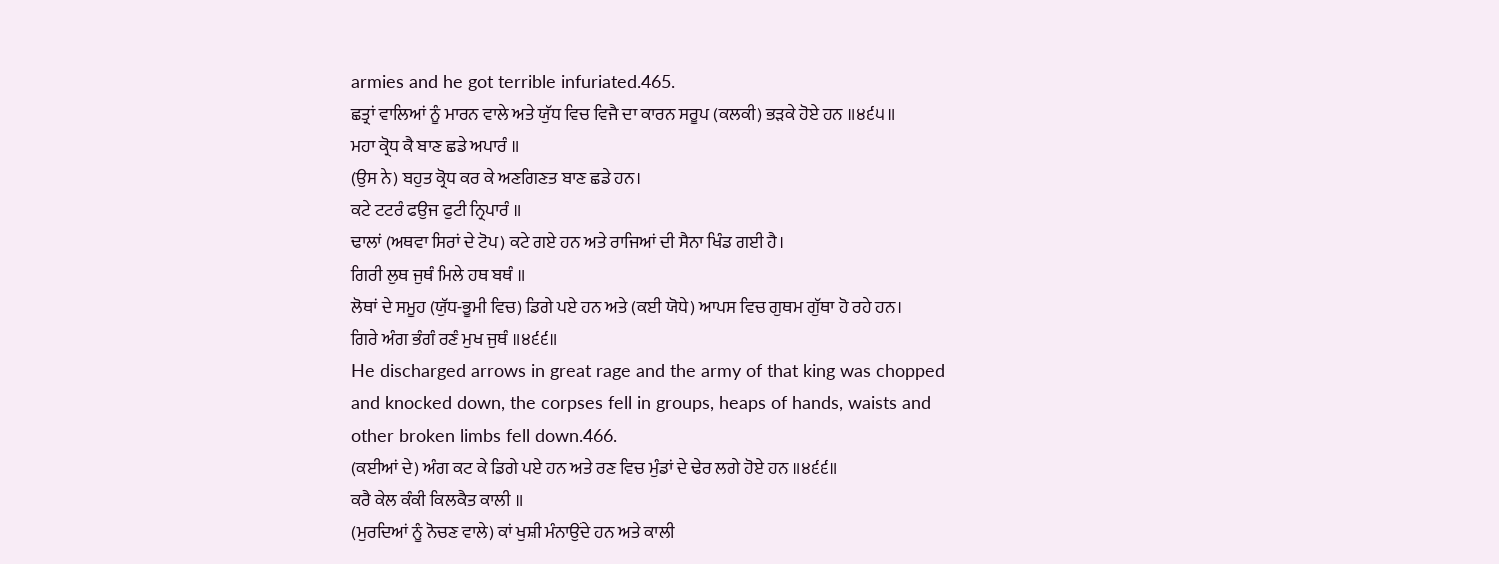armies and he got terrible infuriated.465.
ਛਤ੍ਰਾਂ ਵਾਲਿਆਂ ਨੂੰ ਮਾਰਨ ਵਾਲੇ ਅਤੇ ਯੁੱਧ ਵਿਚ ਵਿਜੈ ਦਾ ਕਾਰਨ ਸਰੂਪ (ਕਲਕੀ) ਭੜਕੇ ਹੋਏ ਹਨ ॥੪੬੫॥
ਮਹਾ ਕ੍ਰੋਧ ਕੈ ਬਾਣ ਛਡੇ ਅਪਾਰੰ ॥
(ਉਸ ਨੇ) ਬਹੁਤ ਕ੍ਰੋਧ ਕਰ ਕੇ ਅਣਗਿਣਤ ਬਾਣ ਛਡੇ ਹਨ।
ਕਟੇ ਟਟਰੰ ਫਉਜ ਫੁਟੀ ਨ੍ਰਿਪਾਰੰ ॥
ਢਾਲਾਂ (ਅਥਵਾ ਸਿਰਾਂ ਦੇ ਟੋਪ) ਕਟੇ ਗਏ ਹਨ ਅਤੇ ਰਾਜਿਆਂ ਦੀ ਸੈਨਾ ਖਿੰਡ ਗਈ ਹੈ।
ਗਿਰੀ ਲੁਥ ਜੁਥੰ ਮਿਲੇ ਹਥ ਬਥੰ ॥
ਲੋਥਾਂ ਦੇ ਸਮੂਹ (ਯੁੱਧ-ਭੂਮੀ ਵਿਚ) ਡਿਗੇ ਪਏ ਹਨ ਅਤੇ (ਕਈ ਯੋਧੇ) ਆਪਸ ਵਿਚ ਗੁਥਮ ਗੁੱਥਾ ਹੋ ਰਹੇ ਹਨ।
ਗਿਰੇ ਅੰਗ ਭੰਗੰ ਰਣੰ ਮੁਖ ਜੁਥੰ ॥੪੬੬॥
He discharged arrows in great rage and the army of that king was chopped and knocked down, the corpses fell in groups, heaps of hands, waists and other broken limbs fell down.466.
(ਕਈਆਂ ਦੇ) ਅੰਗ ਕਟ ਕੇ ਡਿਗੇ ਪਏ ਹਨ ਅਤੇ ਰਣ ਵਿਚ ਮੁੰਡਾਂ ਦੇ ਢੇਰ ਲਗੇ ਹੋਏ ਹਨ ॥੪੬੬॥
ਕਰੈ ਕੇਲ ਕੰਕੀ ਕਿਲਕੈਤ ਕਾਲੀ ॥
(ਮੁਰਦਿਆਂ ਨੂੰ ਨੋਚਣ ਵਾਲੇ) ਕਾਂ ਖੁਸ਼ੀ ਮੰਨਾਉਂਦੇ ਹਨ ਅਤੇ ਕਾਲੀ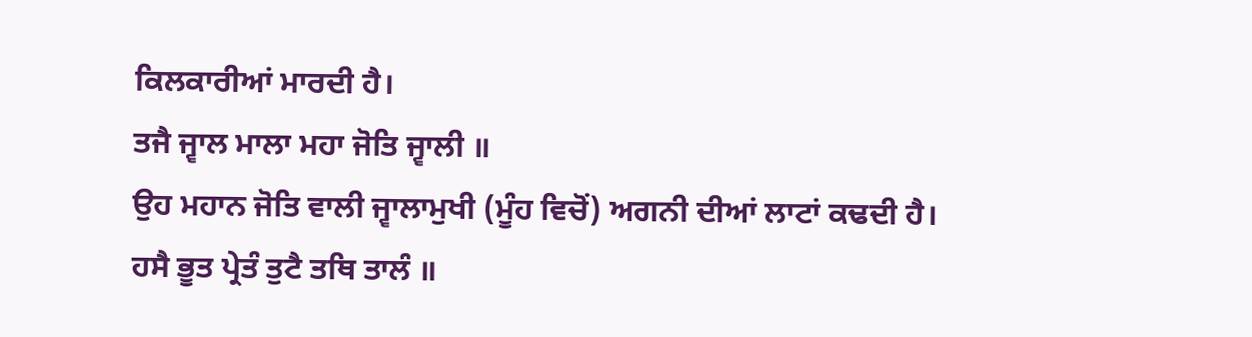ਕਿਲਕਾਰੀਆਂ ਮਾਰਦੀ ਹੈ।
ਤਜੈ ਜ੍ਵਾਲ ਮਾਲਾ ਮਹਾ ਜੋਤਿ ਜ੍ਵਾਲੀ ॥
ਉਹ ਮਹਾਨ ਜੋਤਿ ਵਾਲੀ ਜ੍ਵਾਲਾਮੁਖੀ (ਮੂੰਹ ਵਿਚੋਂ) ਅਗਨੀ ਦੀਆਂ ਲਾਟਾਂ ਕਢਦੀ ਹੈ।
ਹਸੈ ਭੂਤ ਪ੍ਰੇਤੰ ਤੁਟੈ ਤਥਿ ਤਾਲੰ ॥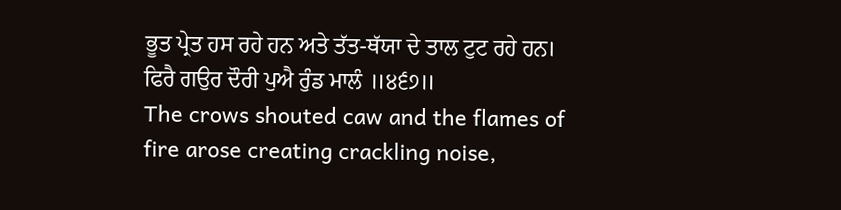ਭੂਤ ਪ੍ਰੇਤ ਹਸ ਰਹੇ ਹਨ ਅਤੇ ਤੱਤ-ਥੱਯਾ ਦੇ ਤਾਲ ਟੁਟ ਰਹੇ ਹਨ।
ਫਿਰੈ ਗਉਰ ਦੌਰੀ ਪੁਐ ਰੁੰਡ ਮਾਲੰ ॥੪੬੭॥
The crows shouted caw and the flames of fire arose creating crackling noise,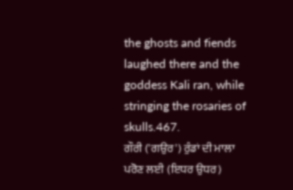the ghosts and fiends laughed there and the goddess Kali ran, while stringing the rosaries of skulls.467.
ਗੌਰੀ ('ਗਉਰ') ਰੁੰਡਾਂ ਦੀ ਮਾਲਾ ਪਰੋਣ ਲਈ (ਇਧਰ ਉਧਰ)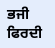ਭਜੀ ਫਿਰਦੀ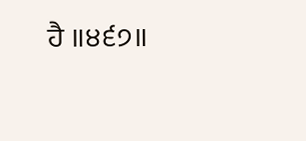ਹੈ ॥੪੬੭॥